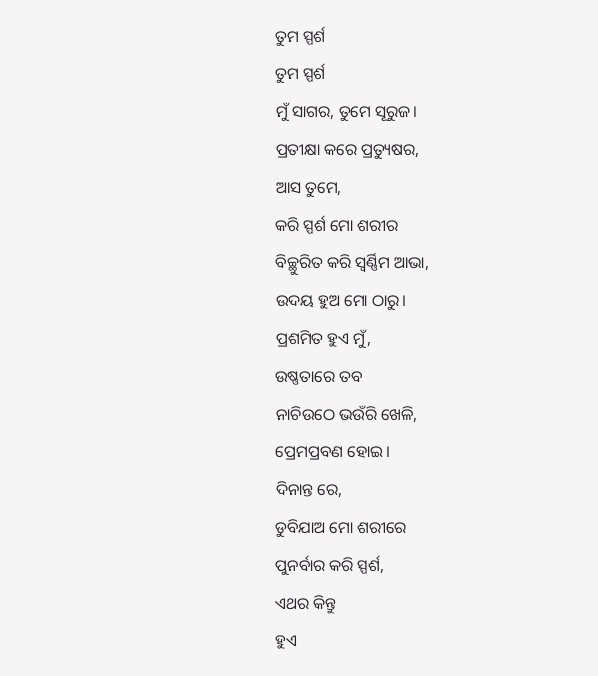ତୁମ ସ୍ପର୍ଶ
ତୁମ ସ୍ପର୍ଶ
ମୁଁ ସାଗର, ତୁମେ ସୂରୁଜ।
ପ୍ରତୀକ୍ଷା କରେ ପ୍ରତ୍ୟୁଷର,
ଆସ ତୁମେ,
କରି ସ୍ପର୍ଶ ମୋ ଶରୀର
ବିଚ୍ଛୁରିତ କରି ସ୍ୱର୍ଣ୍ଣିମ ଆଭା,
ଉଦୟ ହୁଅ ମୋ ଠାରୁ।
ପ୍ରଶମିତ ହୁଏ ମୁଁ,
ଉଷ୍ଣତାରେ ତବ
ନାଚିଉଠେ ଭଉଁରି ଖେଳି,
ପ୍ରେମପ୍ରବଣ ହୋଇ।
ଦିନାନ୍ତ ରେ,
ଡୁବିଯାଅ ମୋ ଶରୀରେ
ପୁନର୍ବାର କରି ସ୍ପର୍ଶ,
ଏଥର କିନ୍ତୁ
ହୁଏ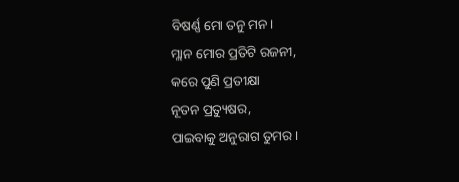ବିଷର୍ଣ୍ଣ ମୋ ତନୁ ମନ।
ମ୍ଲାନ ମୋର ପ୍ରତିଟି ରଜନୀ,
କରେ ପୁଣି ପ୍ରତୀକ୍ଷା
ନୂତନ ପ୍ରତ୍ୟୁଷର,
ପାଇବାକୁ ଅନୁରାଗ ତୁମର।